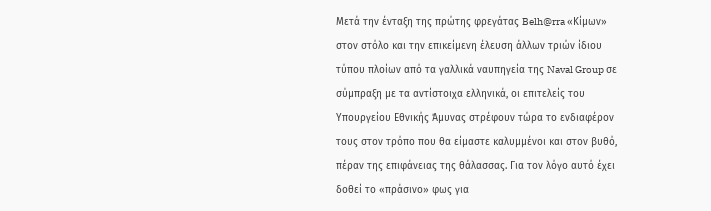Μετά την ένταξη της πρώτης φρεγάτας Belh@rra «Κίμων» στον στόλο και την επικείμενη έλευση άλλων τριών ίδιου τύπου πλοίων από τα γαλλικά ναυπηγεία της Naval Group σε σύμπραξη με τα αντίστοιχα ελληνικά, οι επιτελείς του Υπουργείου Εθνικής Άμυνας στρέφουν τώρα το ενδιαφέρον τους στον τρόπο που θα είμαστε καλυμμένοι και στον βυθό, πέραν της επιφάνειας της θάλασσας. Για τον λόγο αυτό έχει δοθεί το «πράσινο» φως για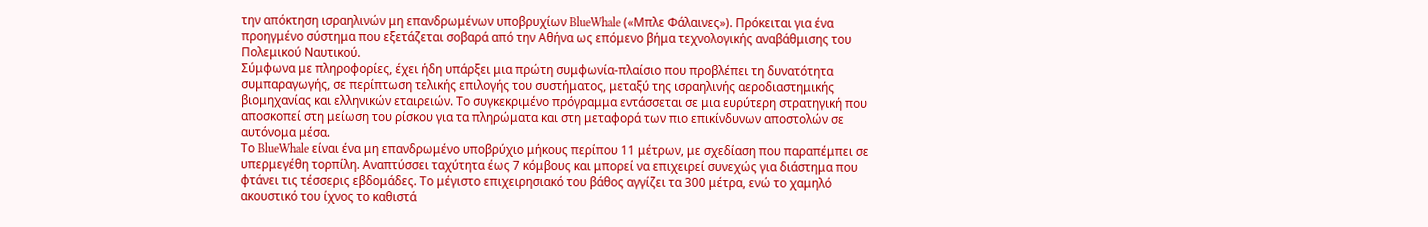την απόκτηση ισραηλινών μη επανδρωμένων υποβρυχίων BlueWhale («Μπλε Φάλαινες»). Πρόκειται για ένα προηγμένο σύστημα που εξετάζεται σοβαρά από την Αθήνα ως επόμενο βήμα τεχνολογικής αναβάθμισης του Πολεμικού Ναυτικού.
Σύμφωνα με πληροφορίες, έχει ήδη υπάρξει μια πρώτη συμφωνία-πλαίσιο που προβλέπει τη δυνατότητα συμπαραγωγής, σε περίπτωση τελικής επιλογής του συστήματος, μεταξύ της ισραηλινής αεροδιαστημικής βιομηχανίας και ελληνικών εταιρειών. Το συγκεκριμένο πρόγραμμα εντάσσεται σε μια ευρύτερη στρατηγική που αποσκοπεί στη μείωση του ρίσκου για τα πληρώματα και στη μεταφορά των πιο επικίνδυνων αποστολών σε αυτόνομα μέσα.
Το BlueWhale είναι ένα μη επανδρωμένο υποβρύχιο μήκους περίπου 11 μέτρων, με σχεδίαση που παραπέμπει σε υπερμεγέθη τορπίλη. Αναπτύσσει ταχύτητα έως 7 κόμβους και μπορεί να επιχειρεί συνεχώς για διάστημα που φτάνει τις τέσσερις εβδομάδες. Το μέγιστο επιχειρησιακό του βάθος αγγίζει τα 300 μέτρα, ενώ το χαμηλό ακουστικό του ίχνος το καθιστά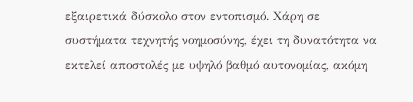εξαιρετικά δύσκολο στον εντοπισμό. Χάρη σε συστήματα τεχνητής νοημοσύνης, έχει τη δυνατότητα να εκτελεί αποστολές με υψηλό βαθμό αυτονομίας, ακόμη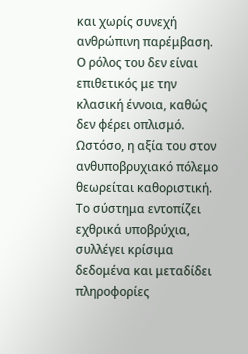και χωρίς συνεχή ανθρώπινη παρέμβαση.
Ο ρόλος του δεν είναι επιθετικός με την κλασική έννοια, καθώς δεν φέρει οπλισμό. Ωστόσο, η αξία του στον ανθυποβρυχιακό πόλεμο θεωρείται καθοριστική. Το σύστημα εντοπίζει εχθρικά υποβρύχια, συλλέγει κρίσιμα δεδομένα και μεταδίδει πληροφορίες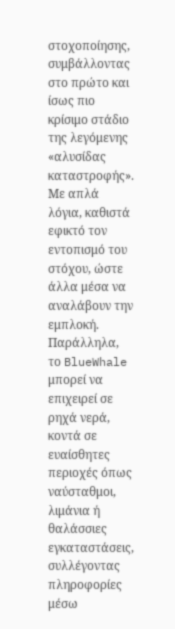στοχοποίησης, συμβάλλοντας στο πρώτο και ίσως πιο κρίσιμο στάδιο της λεγόμενης «αλυσίδας καταστροφής». Με απλά λόγια, καθιστά εφικτό τον εντοπισμό του στόχου, ώστε άλλα μέσα να αναλάβουν την εμπλοκή. Παράλληλα, το BlueWhale μπορεί να επιχειρεί σε ρηχά νερά, κοντά σε ευαίσθητες περιοχές όπως ναύσταθμοι, λιμάνια ή θαλάσσιες εγκαταστάσεις, συλλέγοντας πληροφορίες μέσω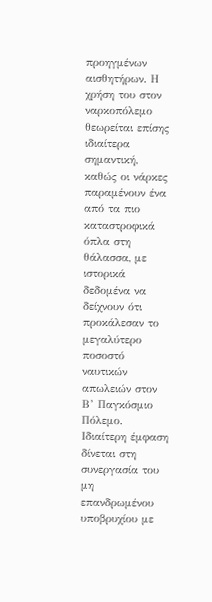προηγμένων αισθητήρων. Η χρήση του στον ναρκοπόλεμο θεωρείται επίσης ιδιαίτερα σημαντική, καθώς οι νάρκες παραμένουν ένα από τα πιο καταστροφικά όπλα στη θάλασσα, με ιστορικά δεδομένα να δείχνουν ότι προκάλεσαν το μεγαλύτερο ποσοστό ναυτικών απωλειών στον Β’ Παγκόσμιο Πόλεμο.
Ιδιαίτερη έμφαση δίνεται στη συνεργασία του μη επανδρωμένου υποβρυχίου με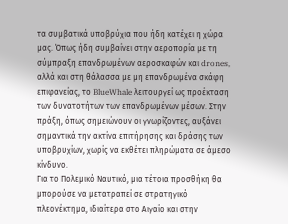τα συμβατικά υποβρύχια που ήδη κατέχει η χώρα μας. Όπως ήδη συμβαίνει στην αεροπορία με τη σύμπραξη επανδρωμένων αεροσκαφών και drones, αλλά και στη θάλασσα με μη επανδρωμένα σκάφη επιφανείας, το BlueWhale λειτουργεί ως προέκταση των δυνατοτήτων των επανδρωμένων μέσων. Στην πράξη, όπως σημειώνουν οι γνωρίζοντες, αυξάνει σημαντικά την ακτίνα επιτήρησης και δράσης των υποβρυχίων, χωρίς να εκθέτει πληρώματα σε άμεσο κίνδυνο.
Για το Πολεμικό Ναυτικό, μια τέτοια προσθήκη θα μπορούσε να μετατραπεί σε στρατηγικό πλεονέκτημα, ιδιαίτερα στο Αιγαίο και στην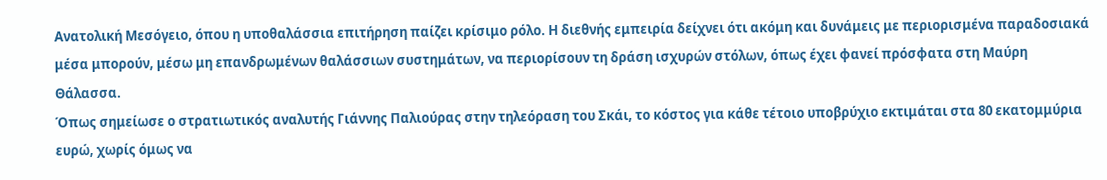Ανατολική Μεσόγειο, όπου η υποθαλάσσια επιτήρηση παίζει κρίσιμο ρόλο. Η διεθνής εμπειρία δείχνει ότι ακόμη και δυνάμεις με περιορισμένα παραδοσιακά μέσα μπορούν, μέσω μη επανδρωμένων θαλάσσιων συστημάτων, να περιορίσουν τη δράση ισχυρών στόλων, όπως έχει φανεί πρόσφατα στη Μαύρη Θάλασσα.
Όπως σημείωσε ο στρατιωτικός αναλυτής Γιάννης Παλιούρας στην τηλεόραση του Σκάι, το κόστος για κάθε τέτοιο υποβρύχιο εκτιμάται στα 80 εκατομμύρια ευρώ, χωρίς όμως να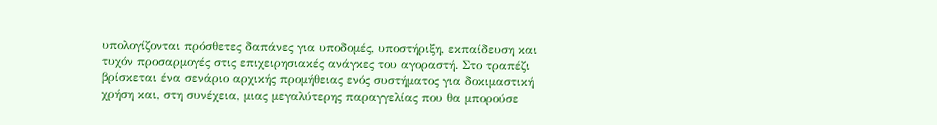υπολογίζονται πρόσθετες δαπάνες για υποδομές, υποστήριξη, εκπαίδευση και τυχόν προσαρμογές στις επιχειρησιακές ανάγκες του αγοραστή. Στο τραπέζι βρίσκεται ένα σενάριο αρχικής προμήθειας ενός συστήματος για δοκιμαστική χρήση και, στη συνέχεια, μιας μεγαλύτερης παραγγελίας που θα μπορούσε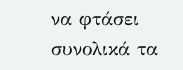να φτάσει συνολικά τα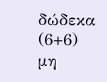δώδεκα (6+6) μη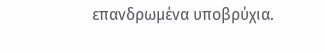επανδρωμένα υποβρύχια.